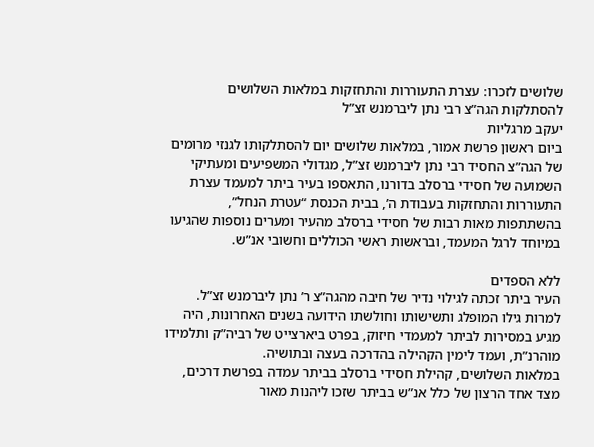שלושים לזכרו: עצרת התעוררות והתחזקות במלאות השלושים להסתלקות הגה”צ רבי נתן ליברמנש זצ”ל
יעקב מרגליות
ביום ראשון פרשת אמור, במלאות שלושים יום להסתלקותו לגנזי מרומים של הגה”צ החסיד רבי נתן ליברמנש זצ”ל, מגדולי המשפיעים ומעתיקי השמועה של חסידי ברסלב בדורנו, התאספו בעיר ביתר למעמד עצרת התעוררות והתחזקות בעבודת ה’, בבית הכנסת “עטרת הנחל”, בהשתתפות מאות רבות של חסידי ברסלב מהעיר ומערים נוספות שהגיעו במיוחד לרגל המעמד, ובראשות ראשי הכוללים וחשובי אנ”ש.

ללא הספדים
העיר ביתר זכתה לגילוי נדיר של חיבה מהגה”צ ר’ נתן ליברמנש זצ”ל. למרות גילו המופלג ותשישותו וחולשתו הידועה בשנים האחרונות, היה מגיע במסירות לביתר למעמדי חיזוק, בפרט ביארצייט של רביה”ק ותלמידו מוהרנ”ת, ועמד לימין הקהילה בהדרכה בעצה ובתושיה.
במלאות השלושים, קהילת חסידי ברסלב בביתר עמדה בפרשת דרכים, מצד אחד הרצון של כלל אנ”ש בביתר שזכו ליהנות מאור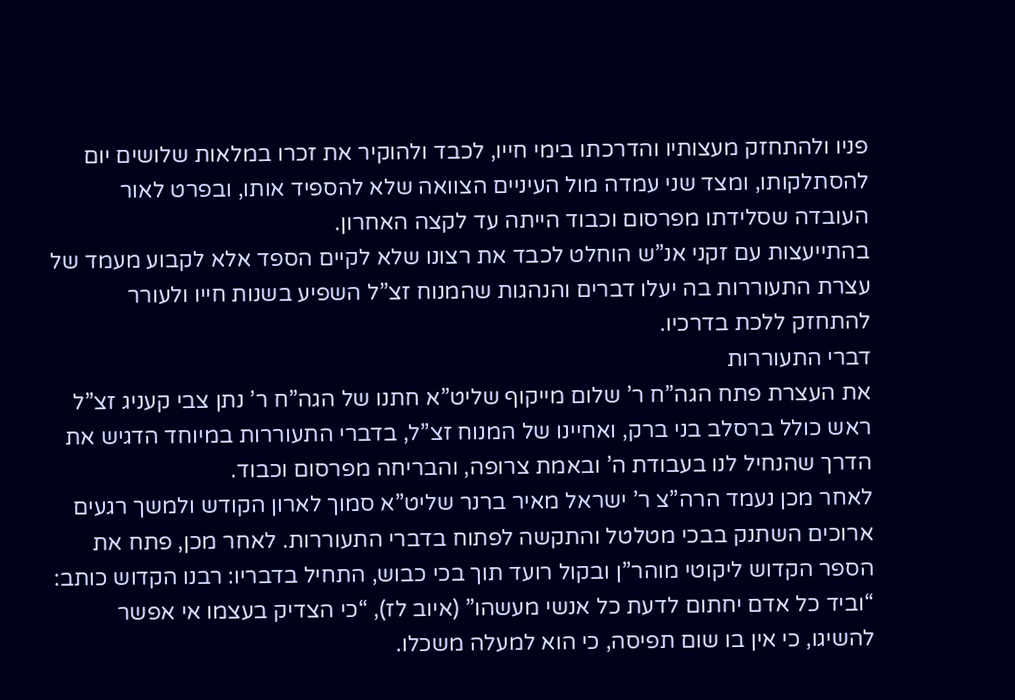פניו ולהתחזק מעצותיו והדרכתו בימי חייו, לכבד ולהוקיר את זכרו במלאות שלושים יום להסתלקותו, ומצד שני עמדה מול העיניים הצוואה שלא להספיד אותו, ובפרט לאור העובדה שסלידתו מפרסום וכבוד הייתה עד לקצה האחרון.
בהתייעצות עם זקני אנ”ש הוחלט לכבד את רצונו שלא לקיים הספד אלא לקבוע מעמד של עצרת התעוררות בה יעלו דברים והנהגות שהמנוח זצ”ל השפיע בשנות חייו ולעורר להתחזק ללכת בדרכיו.
דברי התעוררות
את העצרת פתח הגה”ח ר’ שלום מייקוף שליט”א חתנו של הגה”ח ר’ נתן צבי קעניג זצ”ל ראש כולל ברסלב בני ברק, ואחיינו של המנוח זצ”ל, בדברי התעוררות במיוחד הדגיש את הדרך שהנחיל לנו בעבודת ה’ ובאמת צרופה, והבריחה מפרסום וכבוד.
לאחר מכן נעמד הרה”צ ר’ ישראל מאיר ברנר שליט”א סמוך לארון הקודש ולמשך רגעים ארוכים השתנק בבכי מטלטל והתקשה לפתוח בדברי התעוררות. לאחר מכן, פתח את הספר הקדוש ליקוטי מוהר”ן ובקול רועד תוך בכי כבוש, התחיל בדבריו: רבנו הקדוש כותב: “וביד כל אדם יחתום לדעת כל אנשי מעשהו” (איוב לז), “כי הצדיק בעצמו אי אפשר להשיגו, כי אין בו שום תפיסה, כי הוא למעלה משכלו.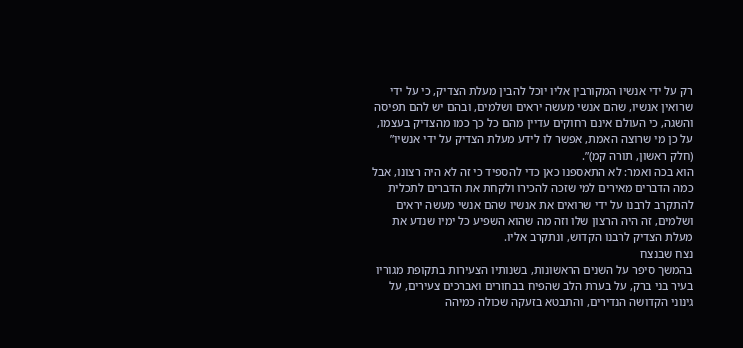רק על ידי אנשיו המקורבין אליו יוכל להבין מעלת הצדיק, כי על ידי שרואין אנשיו, שהם אנשי מעשה יראים ושלמים, ובהם יש להם תפיסה והשגה, כי העולם אינם רחוקים עדיין מהם כל כך כמו מהצדיק בעצמו, על כן מי שרוצה האמת, אפשר לו לידע מעלת הצדיק על ידי אנשיו” (חלק ראשון, תורה קמ)”.
הוא בכה ואמר: לא התאספנו כאן כדי להספיד כי זה לא היה רצונו, אבל כמה הדברים מאירים למי שזכה להכירו ולקחת את הדברים לתכלית להתקרב לרבנו על ידי שרואים את אנשיו שהם אנשי מעשה יראים ושלמים, זה היה הרצון שלו וזה מה שהוא השפיע כל ימיו שנדע את מעלת הצדיק לרבנו הקדוש, ונתקרב אליו.
נצח שבנצח
בהמשך סיפר על השנים הראשונות, בשנותיו הצעירות בתקופת מגוריו בעיר בני ברק, על בערת הלב שהפיח בבחורים ואברכים צעירים, על גינוני הקדושה הנדירים, והתבטא בזעקה שכולה כמיהה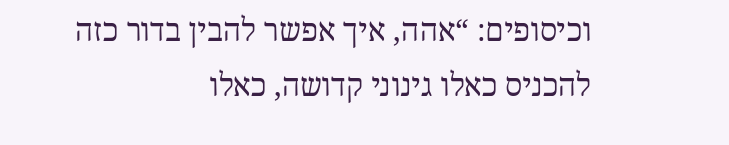וכיסופים: “אהה, איך אפשר להבין בדור כזה להכניס כאלו גינוני קדושה, כאלו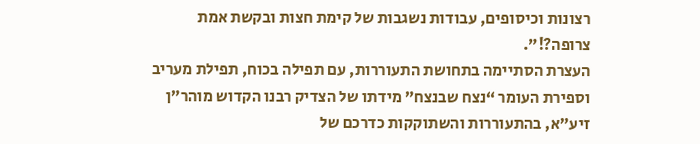רצונות וכיסופים, עבודות נשגבות של קימת חצות ובקשת אמת צרופה?!”.
העצרת הסתיימה בתחושת התעוררות, עם תפילה בכוח, תפילת מעריב וספירת העומר “נצח שבנצח” מידתו של הצדיק רבנו הקדוש מוהר”ן זיע”א, בהתעוררות והשתוקקות כדרכם של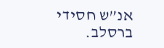אנ”ש חסידי ברסלב.